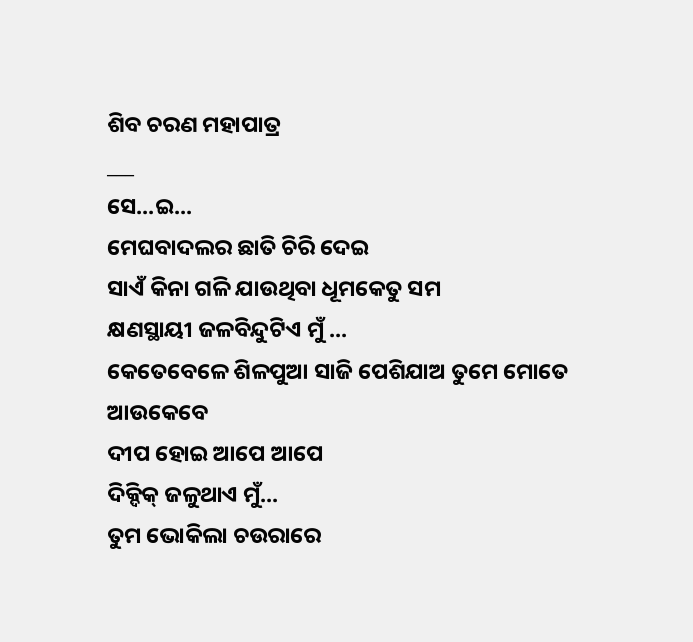ଶିବ ଚରଣ ମହାପାତ୍ର
___
ସେ...ଇ...
ମେଘବାଦଲର ଛାତି ଚିରି ଦେଇ
ସାଏଁ କିନା ଗଳି ଯାଉଥିବା ଧୂମକେତୁ ସମ
କ୍ଷଣସ୍ଥାୟୀ ଜଳବିନ୍ଦୁଟିଏ ମୁଁ ...
କେତେବେଳେ ଶିଳପୁଆ ସାଜି ପେଶିଯାଅ ତୁମେ ମୋତେ
ଆଉକେବେ
ଦୀପ ହୋଇ ଆପେ ଆପେ
ଦିକ୍ଦିକ୍ ଜଳୁଥାଏ ମୁଁ...
ତୁମ ଭୋକିଲା ଚଉରାରେ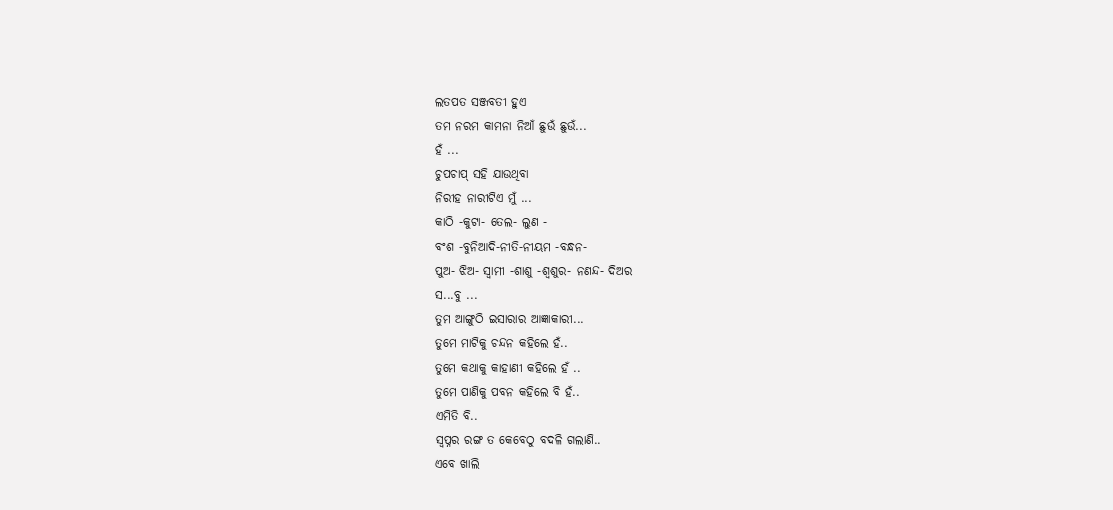ଲତପତ ସଞ୍ଜବତୀ ହୁଏ
ତମ ନରମ କାମନା ନିଆଁ ଛୁଉଁ ଛୁଉଁ...
ହଁ ...
ଚୁପଚାପ୍ ସହି ଯାଉଥିବା
ନିରୀହ ନାରୀଟିଏ ମୁଁ ...
କାଠି -କୁଟା- ତେଲ- ଲୁଣ -
ବଂଶ -ବୁନିଆଦି-ନୀତି-ନୀୟମ -ବନ୍ଧନ-
ପୁଅ- ଝିଅ- ସ୍ୱାମୀ -ଶାଶୁ -ଶ୍ୱଶୁର- ନଣନ୍ଦ- ଦିଅର
ସ...ବୁ ...
ତୁମ ଆଙ୍ଗୁଠି ଇସାରାର ଆଜ୍ଞାକାରୀ...
ତୁମେ ମାଟିକୁ ଚନ୍ଦନ କହିଲେ ହଁ..
ତୁମେ କଥାକୁ କାହାଣୀ କହିଲେ ହଁ ..
ତୁମେ ପାଣିକୁ ପବନ କହିଲେ ବି ହଁ..
ଏମିତି ବି..
ସ୍ୱପ୍ନର ରଙ୍ଗ ତ କେବେଠୁ ବଦଳି ଗଲାଣି..
ଏବେ ଖାଲି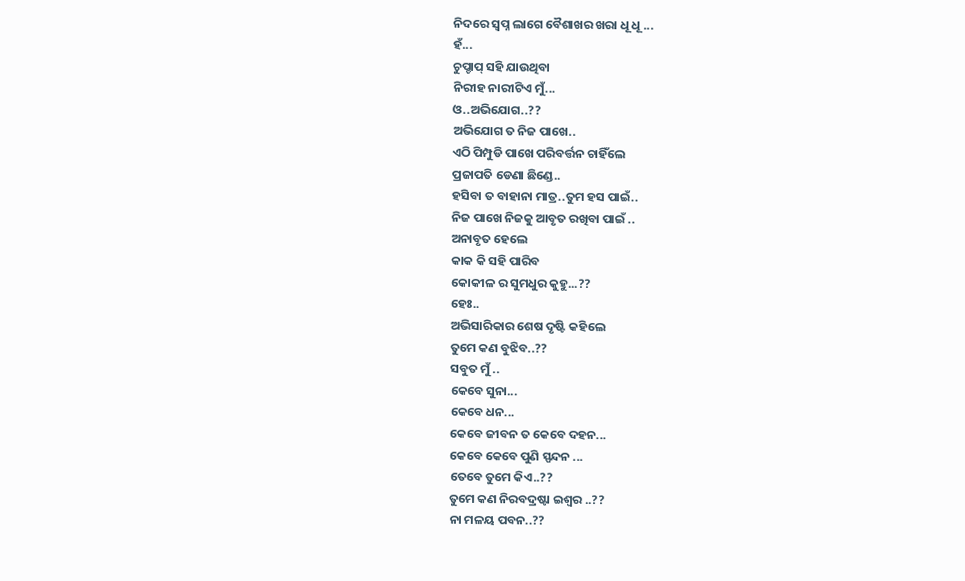ନିଦରେ ସ୍ୱପ୍ନ ଲାଗେ ବୈଶାଖର ଖରା ଧୂ ଧୂ ...
ହଁ...
ଚୁପ୍ଚାପ୍ ସହି ଯାଉଥିବା
ନିରୀହ ନାରୀଟିଏ ମୁଁ...
ଓ..ଅଭିଯୋଗ..??
ଅଭିଯୋଗ ତ ନିଜ ପାଖେ..
ଏଠି ପିମ୍ପୁଡି ପାଖେ ପରିବର୍ତ୍ତନ ଚାହିଁଲେ
ପ୍ରଜାପତି ଡେଣା ଛିଣ୍ଡେ..
ହସିବା ତ ବାହାନା ମାତ୍ର..ତୁମ ହସ ପାଇଁ..
ନିଜ ପାଖେ ନିଜକୁ ଆବୃତ ରଖିବା ପାଇଁ ..
ଅନାବୃତ ହେଲେ
କାକ କି ସହି ପାରିବ
କୋକୀଳ ର ସୁମଧୁର କୁହୁ...??
ହେଃ..
ଅଭିସାରିକାର ଶେଷ ଦୃଷ୍ଟି କହିଲେ
ତୁମେ କଣ ବୁଝିବ..??
ସବୁତ ମୁଁ ..
କେବେ ସୁନା...
କେବେ ଧନ...
କେବେ ଜୀବନ ତ କେବେ ଦହନ...
କେବେ କେବେ ପୁଣି ସ୍ପନ୍ଦନ ...
ତେବେ ତୁମେ କିଏ..??
ତୁମେ କଣ ନିରବଦ୍ରଷ୍ଟା ଇଶ୍ଵର ..??
ନା ମଳୟ ପବନ..??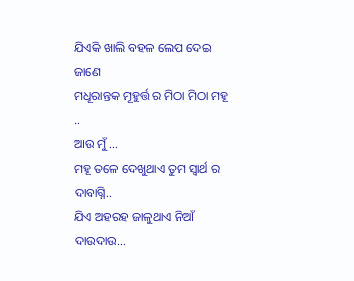ଯିଏକି ଖାଲି ବହଳ ଲେପ ଦେଇ ଜାଣେ
ମଧୂରାନ୍ତକ ମୂହୁର୍ତ୍ତ ର ମିଠା ମିଠା ମହୂ ..
ଆଉ ମୁଁ ...
ମହୂ ତଳେ ଦେଖୁଥାଏ ତୁମ ସ୍ୱାର୍ଥ ର ଦାବାଗ୍ନି..
ଯିଏ ଅହରହ ଜାଳୁଥାଏ ନିଆଁ ଦାଉଦାଉ...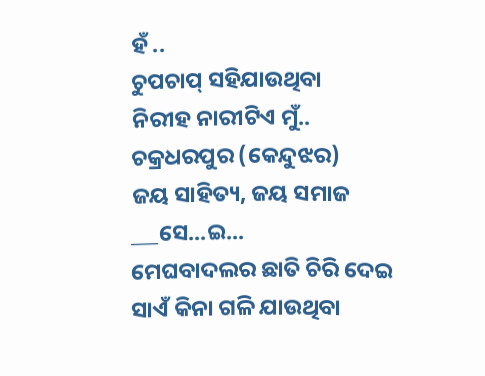ହଁ ..
ଚୁପଚାପ୍ ସହିଯାଉଥିବା
ନିରୀହ ନାରୀଟିଏ ମୁଁ..
ଚକ୍ରଧରପୁର (କେନ୍ଦୁଝର)
ଜୟ ସାହିତ୍ୟ, ଜୟ ସମାଜ
___ସେ...ଇ...
ମେଘବାଦଲର ଛାତି ଚିରି ଦେଇ
ସାଏଁ କିନା ଗଳି ଯାଉଥିବା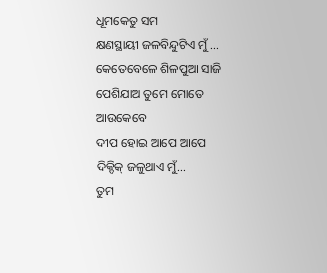ଧୂମକେତୁ ସମ
କ୍ଷଣସ୍ଥାୟୀ ଜଳବିନ୍ଦୁଟିଏ ମୁଁ ...
କେତେବେଳେ ଶିଳପୁଆ ସାଜି ପେଶିଯାଅ ତୁମେ ମୋତେ
ଆଉକେବେ
ଦୀପ ହୋଇ ଆପେ ଆପେ
ଦିକ୍ଦିକ୍ ଜଳୁଥାଏ ମୁଁ...
ତୁମ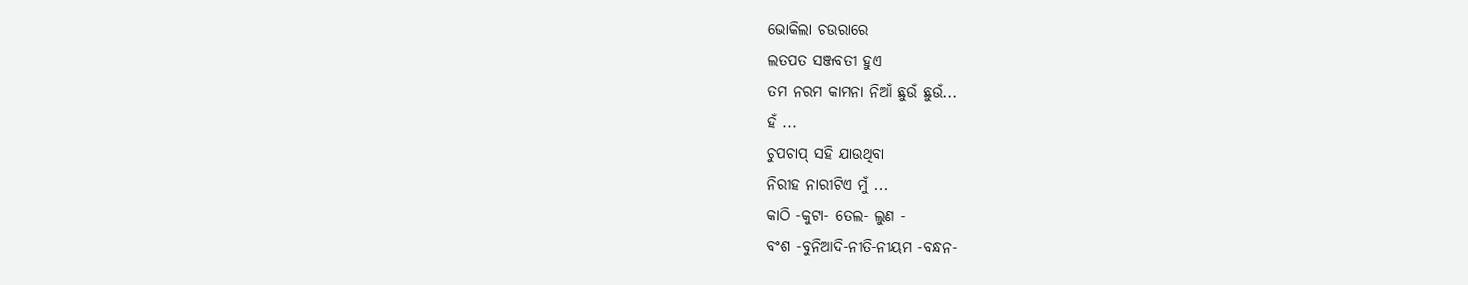ଭୋକିଲା ଚଉରାରେ
ଲତପତ ସଞ୍ଜବତୀ ହୁଏ
ତମ ନରମ କାମନା ନିଆଁ ଛୁଉଁ ଛୁଉଁ...
ହଁ ...
ଚୁପଚାପ୍ ସହି ଯାଉଥିବା
ନିରୀହ ନାରୀଟିଏ ମୁଁ ...
କାଠି -କୁଟା- ତେଲ- ଲୁଣ -
ବଂଶ -ବୁନିଆଦି-ନୀତି-ନୀୟମ -ବନ୍ଧନ-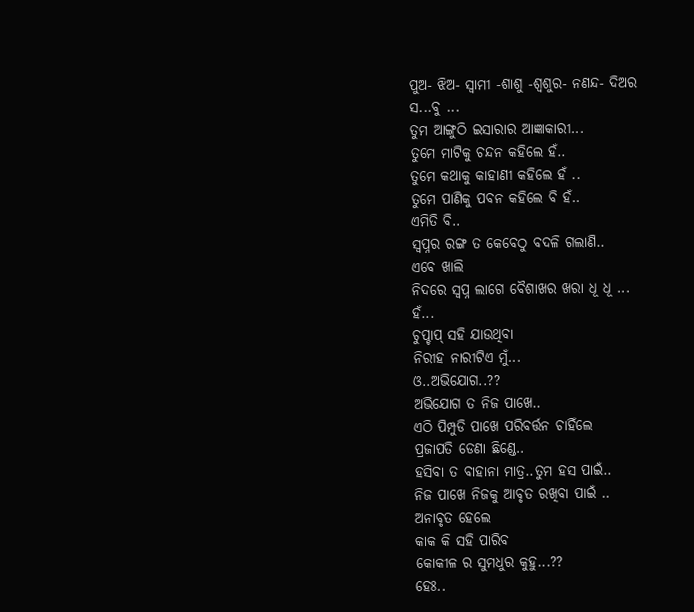ପୁଅ- ଝିଅ- ସ୍ୱାମୀ -ଶାଶୁ -ଶ୍ୱଶୁର- ନଣନ୍ଦ- ଦିଅର
ସ...ବୁ ...
ତୁମ ଆଙ୍ଗୁଠି ଇସାରାର ଆଜ୍ଞାକାରୀ...
ତୁମେ ମାଟିକୁ ଚନ୍ଦନ କହିଲେ ହଁ..
ତୁମେ କଥାକୁ କାହାଣୀ କହିଲେ ହଁ ..
ତୁମେ ପାଣିକୁ ପବନ କହିଲେ ବି ହଁ..
ଏମିତି ବି..
ସ୍ୱପ୍ନର ରଙ୍ଗ ତ କେବେଠୁ ବଦଳି ଗଲାଣି..
ଏବେ ଖାଲି
ନିଦରେ ସ୍ୱପ୍ନ ଲାଗେ ବୈଶାଖର ଖରା ଧୂ ଧୂ ...
ହଁ...
ଚୁପ୍ଚାପ୍ ସହି ଯାଉଥିବା
ନିରୀହ ନାରୀଟିଏ ମୁଁ...
ଓ..ଅଭିଯୋଗ..??
ଅଭିଯୋଗ ତ ନିଜ ପାଖେ..
ଏଠି ପିମ୍ପୁଡି ପାଖେ ପରିବର୍ତ୍ତନ ଚାହିଁଲେ
ପ୍ରଜାପତି ଡେଣା ଛିଣ୍ଡେ..
ହସିବା ତ ବାହାନା ମାତ୍ର..ତୁମ ହସ ପାଇଁ..
ନିଜ ପାଖେ ନିଜକୁ ଆବୃତ ରଖିବା ପାଇଁ ..
ଅନାବୃତ ହେଲେ
କାକ କି ସହି ପାରିବ
କୋକୀଳ ର ସୁମଧୁର କୁହୁ...??
ହେଃ..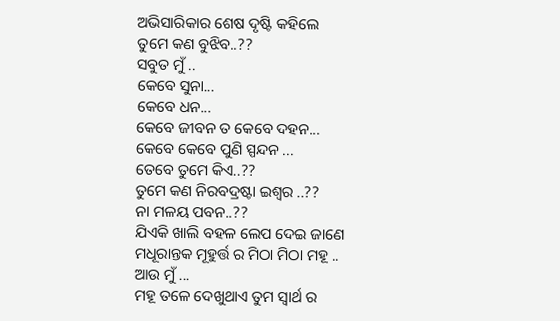ଅଭିସାରିକାର ଶେଷ ଦୃଷ୍ଟି କହିଲେ
ତୁମେ କଣ ବୁଝିବ..??
ସବୁତ ମୁଁ ..
କେବେ ସୁନା...
କେବେ ଧନ...
କେବେ ଜୀବନ ତ କେବେ ଦହନ...
କେବେ କେବେ ପୁଣି ସ୍ପନ୍ଦନ ...
ତେବେ ତୁମେ କିଏ..??
ତୁମେ କଣ ନିରବଦ୍ରଷ୍ଟା ଇଶ୍ଵର ..??
ନା ମଳୟ ପବନ..??
ଯିଏକି ଖାଲି ବହଳ ଲେପ ଦେଇ ଜାଣେ
ମଧୂରାନ୍ତକ ମୂହୁର୍ତ୍ତ ର ମିଠା ମିଠା ମହୂ ..
ଆଉ ମୁଁ ...
ମହୂ ତଳେ ଦେଖୁଥାଏ ତୁମ ସ୍ୱାର୍ଥ ର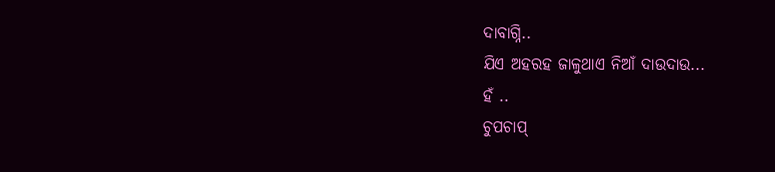ଦାବାଗ୍ନି..
ଯିଏ ଅହରହ ଜାଳୁଥାଏ ନିଆଁ ଦାଉଦାଉ...
ହଁ ..
ଚୁପଚାପ୍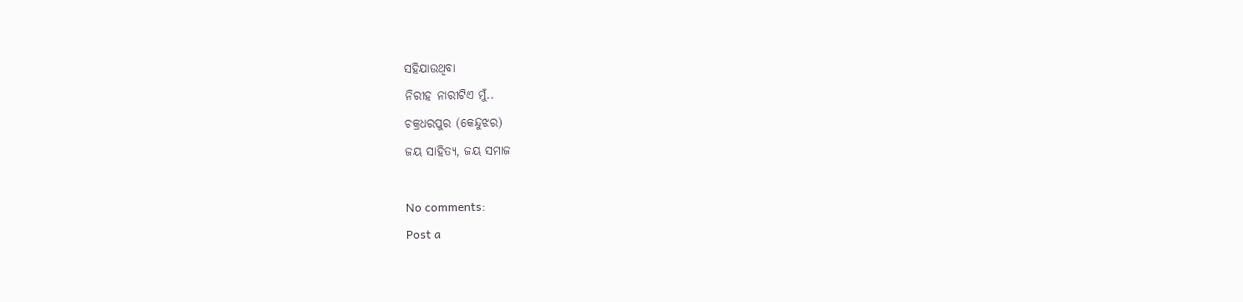ସହିଯାଉଥିବା
ନିରୀହ ନାରୀଟିଏ ମୁଁ..
ଚକ୍ରଧରପୁର (କେନ୍ଦୁଝର)
ଜୟ ସାହିତ୍ୟ, ଜୟ ସମାଜ

No comments:
Post a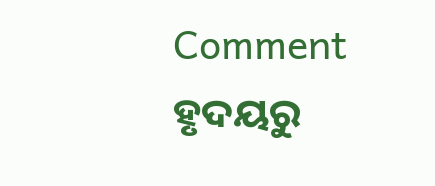Comment
ହୃଦୟରୁ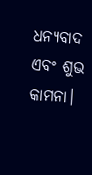ଧନ୍ୟବାଦ ଏବଂ ଶୁଭ କାମନା।